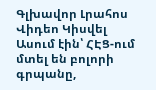Գլխավոր Լրահոս Վիդեո Կիսվել
Ասում էին՝ ՀԷՑ-ում մտել են բոլորի գրպանը,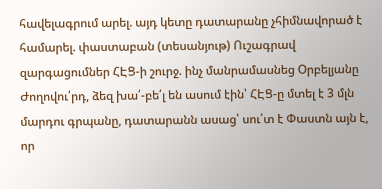հավելագրում արել. այդ կետը դատարանը չհիմնավորած է համարել. փաստաբան (տեսանյութ) Ուշագրավ զարգացումներ ՀԷՑ-ի շուրջ. ինչ մանրամասնեց Օրբելյանը Ժողովու՛րդ, ձեզ խա՛-բե՛լ են ասում էին՝ ՀԷՑ-ը մտել է 3 մլն մարդու գրպանը, դատարանն ասաց՝ սու՛տ է Փաստն այն է, որ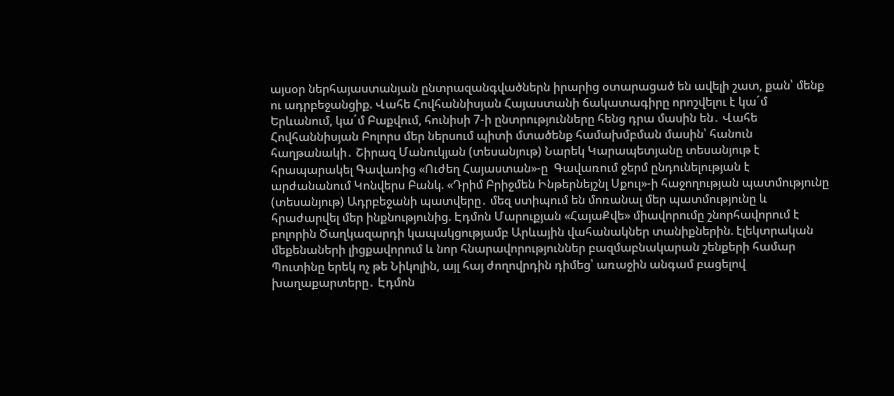այսօր ներհայաստանյան ընտրազանգվածներն իրարից օտարացած են ավելի շատ, քան՝ մենք ու ադրբեջանցիք. Վահե Հովհաննիսյան Հայաստանի ճակատագիրը որոշվելու է կա´մ Երևանում, կա´մ Բաքվում, հունիսի 7-ի ընտրությունները հենց դրա մասին են․ Վահե Հովհաննիսյան Բոլորս մեր ներսում պիտի մտածենք համախմբման մասին՝ հանուն հաղթանակի․ Շիրազ Մանուկյան (տեսանյութ) Նարեկ Կարապետյանը տեսանյութ է հրապարակել Գավառից «Ուժեղ Հայաստան»-ը  Գավառում ջերմ ընդունելության է արժանանում Կոնվերս Բանկ. «Դրիմ Բրիջմեն Ինթերնեյշնլ Սքուլ»-ի հաջողության պատմությունը (տեսանյութ) Ադրբեջանի պատվերը․ մեզ ստիպում են մոռանալ մեր պատմությունը և հրաժարվել մեր ինքնությունից. Էդմոն Մարուքյան «ՀայաՔվե» միավորումը շնորհավորում է բոլորին Ծաղկազարդի կապակցությամբ Արևային վահանակներ տանիքներին. էլեկտրական մեքենաների լիցքավորում և նոր հնարավորություններ բազմաբնակարան շենքերի համար
Պուտինը երեկ ոչ թե Նիկոլին, այլ հայ ժողովրդին դիմեց՝ առաջին անգամ բացելով խաղաքարտերը․ Էդմոն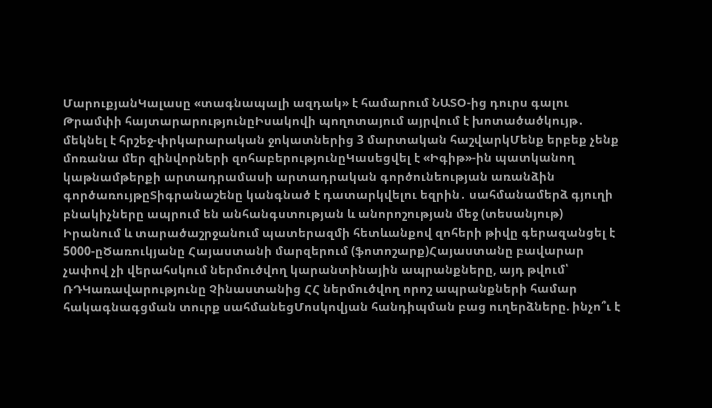ՄարուքյանԿալասը «տագնապալի ազդակ» է համարում ՆԱՏՕ-ից դուրս գալու Թրամփի հայտարարությունըԻսակովի պողոտայում այրվում է խոտածածկույթ․ մեկնել է հրշեջ-փրկարարական ջոկատներից 3 մարտական հաշվարկՄենք երբեք չենք մոռանա մեր զինվորների զոհաբերությունըԿասեցվել է «Իգիթ»-ին պատկանող կաթնամթերքի արտադրամասի արտադրական գործունեության առանձին գործառույթըՏիգրանաշենը կանգնած է դատարկվելու եզրին․ սահմանամերձ գյուղի բնակիչները ապրում են անհանգստության և անորոշության մեջ (տեսանյութ) Իրանում և տարածաշրջանում պատերազմի հետևանքով զոհերի թիվը գերազանցել է 5000-ըԾառուկյանը Հայաստանի մարզերում (ֆոտոշարք)Հայաստանը բավարար չափով չի վերահսկում ներմուծվող կարանտինային ապրանքները, այդ թվում՝ ՌԴԿառավարությունը Չինաստանից ՀՀ ներմուծվող որոշ ապրանքների համար հակագնագցման տուրք սահմանեցՄոսկովյան հանդիպման բաց ուղերձները. ինչո՞ւ է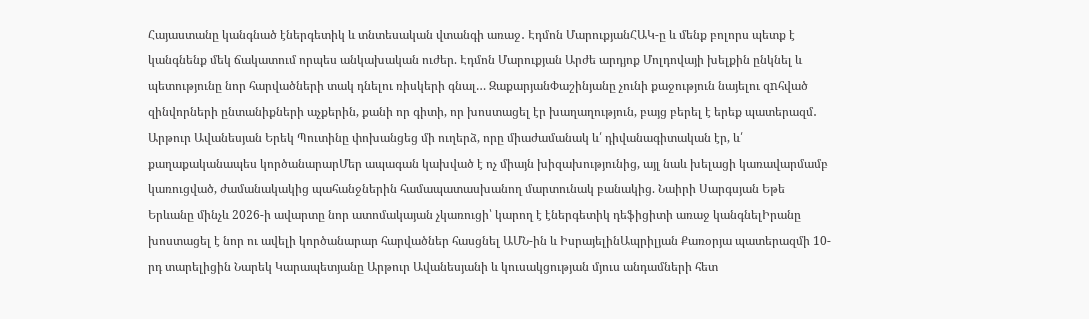Հայաստանը կանգնած էներգետիկ և տնտեսական վտանգի առաջ․ Էդմոն ՄարուքյանՀԱԿ-ը և մենք բոլորս պետք է կանգնենք մեկ ճակատում որպես անկախական ուժեր. Էդմոն Մարուքյան Արժե արդյոք Մոլդովայի խելքին ընկնել և պետությունը նոր հարվածների տակ դնելու ռիսկերի գնալ… ԶաքարյանՓաշինյանը չունի քաջություն նայելու զnհված զինվորների ընտանիքների աչքերին, քանի որ գիտի, որ խոստացել էր խաղաղություն, բայց բերել է երեք պատերազմ․ Արթուր Ավանեսյան Երեկ Պուտինը փոխանցեց մի ուղերձ, որը միաժամանակ և՛ դիվանագիտական էր, և՛ քաղաքականապես կործանարարՄեր ապագան կախված է ոչ միայն խիզախությունից, այլ նաև խելացի կառավարմամբ կառուցված, ժամանակակից պահանջներին համապատասխանող մարտունակ բանակից. Նաիրի Սարգսյան Եթե Երևանը մինչև 2026-ի ավարտը նոր ատոմակայան չկառուցի՝ կարող է էներգետիկ դեֆիցիտի առաջ կանգնելԻրանը խոստացել է նոր ու ավելի կործանարար հարվածներ հասցնել ԱՄՆ-ին և ԻսրայելինԱպրիլյան Քառօրյա պատերազմի 10-րդ տարելիցին Նարեկ Կարապետյանը Արթուր Ավանեսյանի և կուսակցության մյուս անդամների հետ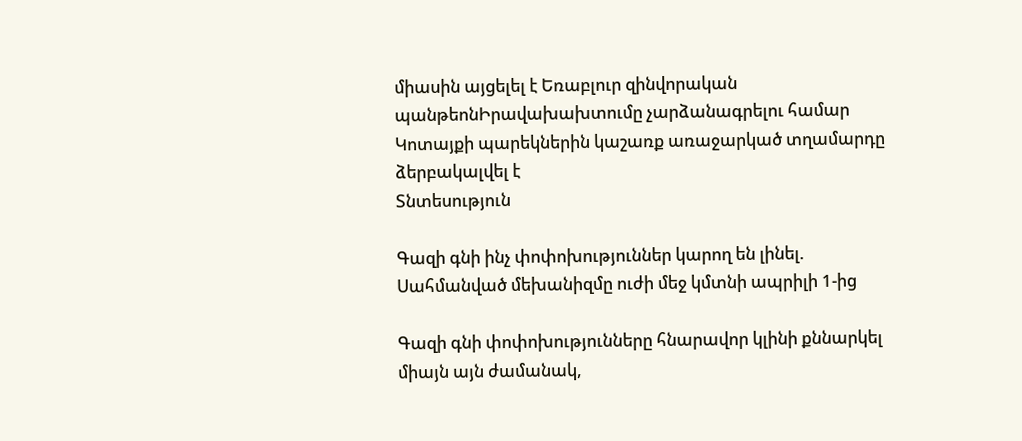միասին այցելել է Եռաբլուր զինվորական պանթեոնԻրավախախտումը չարձանագրելու համար Կոտայքի պարեկներին կաշառք առաջարկած տղամարդը ձերբակալվել է
Տնտեսություն

Գազի գնի ինչ փոփոխություններ կարող են լինել. Սահմանված մեխանիզմը ուժի մեջ կմտնի ապրիլի 1-ից

Գազի գնի փոփոխությունները հնարավոր կլինի քննարկել միայն այն ժամանակ,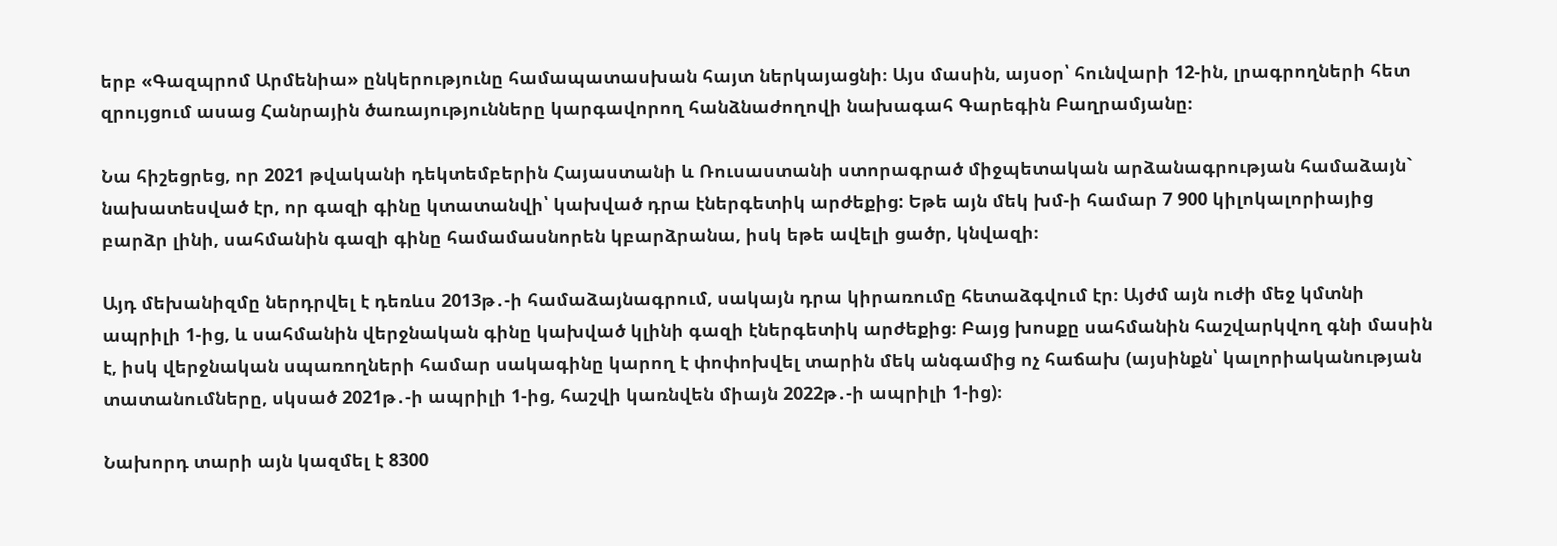երբ «Գազպրոմ Արմենիա» ընկերությունը համապատասխան հայտ ներկայացնի։ Այս մասին, այսօր՝ հունվարի 12-ին, լրագրողների հետ զրույցում ասաց Հանրային ծառայությունները կարգավորող հանձնաժողովի նախագահ Գարեգին Բաղրամյանը։

Նա հիշեցրեց, որ 2021 թվականի դեկտեմբերին Հայաստանի և Ռուսաստանի ստորագրած միջպետական արձանագրության համաձայն` նախատեսված էր, որ գազի գինը կտատանվի՝ կախված դրա էներգետիկ արժեքից: Եթե այն մեկ խմ-ի համար 7 900 կիլոկալորիայից բարձր լինի, սահմանին գազի գինը համամասնորեն կբարձրանա, իսկ եթե ավելի ցածր, կնվազի։

Այդ մեխանիզմը ներդրվել է դեռևս 2013թ․-ի համաձայնագրում, սակայն դրա կիրառումը հետաձգվում էր։ Այժմ այն ուժի մեջ կմտնի ապրիլի 1-ից, և սահմանին վերջնական գինը կախված կլինի գազի էներգետիկ արժեքից։ Բայց խոսքը սահմանին հաշվարկվող գնի մասին է, իսկ վերջնական սպառողների համար սակագինը կարող է փոփոխվել տարին մեկ անգամից ոչ հաճախ (այսինքն՝ կալորիականության տատանումները, սկսած 2021թ․-ի ապրիլի 1-ից, հաշվի կառնվեն միայն 2022թ․-ի ապրիլի 1-ից)։

Նախորդ տարի այն կազմել է 8300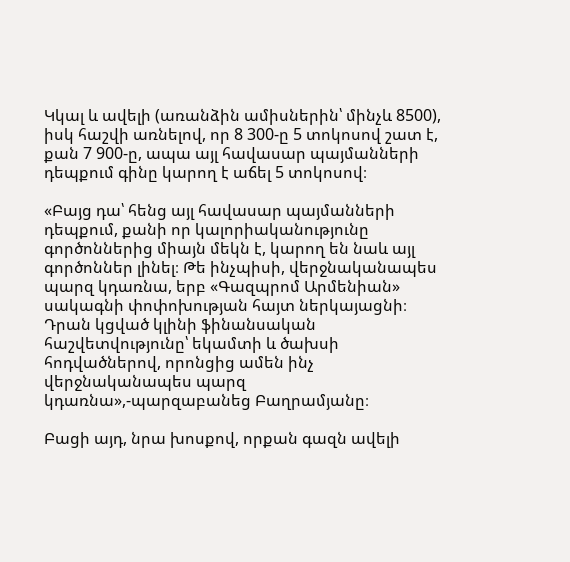Կկալ և ավելի (առանձին ամիսներին՝ մինչև 8500), իսկ հաշվի առնելով, որ 8 300-ը 5 տոկոսով շատ է, քան 7 900-ը, ապա այլ հավասար պայմանների դեպքում գինը կարող է աճել 5 տոկոսով։

«Բայց դա՝ հենց այլ հավասար պայմանների դեպքում, քանի որ կալորիականությունը գործոններից միայն մեկն է, կարող են նաև այլ գործոններ լինել։ Թե ինչպիսի, վերջնականապես պարզ կդառնա, երբ «Գազպրոմ Արմենիան» սակագնի փոփոխության հայտ ներկայացնի։ Դրան կցված կլինի ֆինանսական հաշվետվությունը՝ եկամտի և ծախսի հոդվածներով, որոնցից ամեն ինչ վերջնականապես պարզ կդառնա»,-պարզաբանեց Բաղրամյանը։

Բացի այդ, նրա խոսքով, որքան գազն ավելի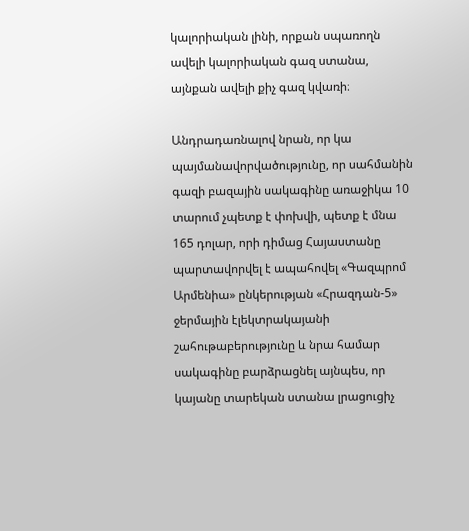կալորիական լինի, որքան սպառողն ավելի կալորիական գազ ստանա, այնքան ավելի քիչ գազ կվառի։

Անդրադառնալով նրան, որ կա պայմանավորվածությունը, որ սահմանին գազի բազային սակագինը առաջիկա 10 տարում չպետք է փոխվի, պետք է մնա 165 դոլար, որի դիմաց Հայաստանը պարտավորվել է ապահովել «Գազպրոմ Արմենիա» ընկերության «Հրազդան-5» ջերմային էլեկտրակայանի շահութաբերությունը և նրա համար սակագինը բարձրացնել այնպես, որ կայանը տարեկան ստանա լրացուցիչ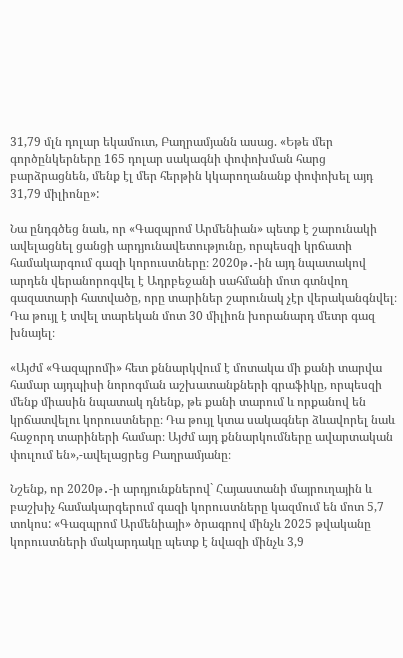31,79 մլն դոլար եկամուտ, Բաղրամյանն ասաց. «Եթե մեր գործընկերները 165 դոլար սակագնի փոփոխման հարց բարձրացնեն, մենք էլ մեր հերթին կկարողանանք փոփոխել այդ 31,79 միլիոնը»:

Նա ընդգծեց նաև, որ «Գազպրոմ Արմենիան» պետք է շարունակի ավելացնել ցանցի արդյունավետությունը, որպեսզի կրճատի համակարգում գազի կորուստները։ 2020թ․-ին այդ նպատակով արդեն վերանորոգվել է Ադրբեջանի սահմանի մոտ գտնվող գազատարի հատվածը, որը տարիներ շարունակ չէր վերականգնվել։ Դա թույլ է տվել տարեկան մոտ 30 միլիոն խորանարդ մետր գազ խնայել։

«Այժմ «Գազպրոմի» հետ քննարկվում է մոտակա մի քանի տարվա համար այդպիսի նորոգման աշխատանքների գրաֆիկը, որպեսզի մենք միասին նպատակ դնենք, թե քանի տարում և որքանով են կրճատվելու կորուստները։ Դա թույլ կտա սակագներ ձևավորել նաև հաջորդ տարիների համար։ Այժմ այդ քննարկումները ավարտական փուլում են»,-ավելացրեց Բաղրամյանը։

Նշենք, որ 2020թ․-ի արդյունքներով` Հայաստանի մայրուղային և բաշխիչ համակարգերում գազի կորուստները կազմում են մոտ 5,7 տոկոս: «Գազպրոմ Արմենիայի» ծրագրով մինչև 2025 թվականը կորուստների մակարդակը պետք է նվազի մինչև 3,9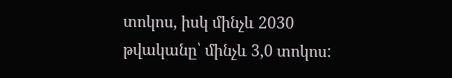տոկոս, իսկ մինչև 2030 թվականը՝ մինչև 3,0 տոկոս: